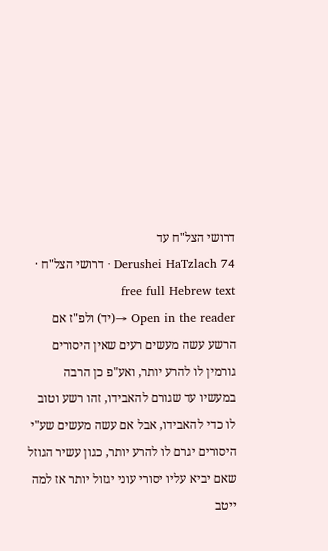דרושי הצל"ח עד
Derushei HaTzlach 74 · דרושי הצל"ח · free full Hebrew text
Open in the reader →(יד) ולפ"ז אם הרשע עשה מעשים רעים שאין היסורים גורמין לו להרע יותר, ואע"פ כן הרבה במעשיו עד שגורם להאבידו, זהו רשע וטוב לו כדי להאבידו, אבל אם עשה מעשים שע"י היסורים יגרם לו להרע יותר, כגון עשיר הגוזל שאם יביא עליו יסורי עוני יגזול יותר אז למה ייטב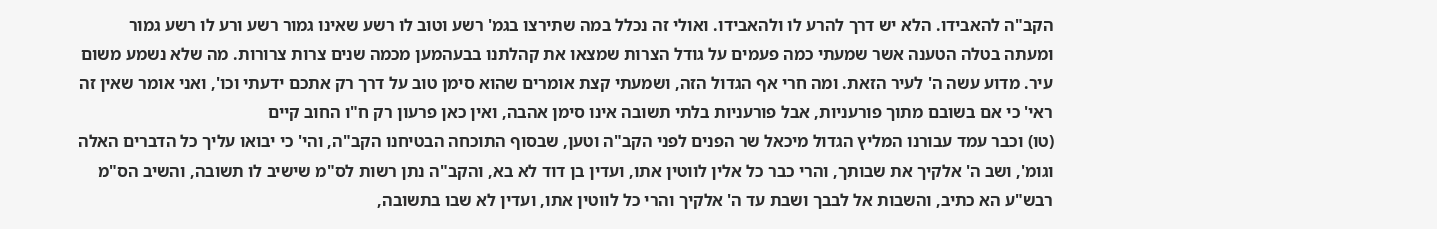הקב"ה להאבידו. הלא יש דרך להרע לו ולהאבידו. ואולי זה נכלל במה שתירצו בגמ' רשע וטוב לו רשע שאינו גמור רשע ורע לו רשע גמור
ומעתה בטלה הטענה אשר שמעתי כמה פעמים על גודל הצרות שמצאו את קהלתנו בבעהמען מכמה שנים צרות צרורות. מה שלא נשמע משום עיר. מדוע עשה ה' לעיר הזאת. ומה חרי אף הגדול הזה, ושמעתי קצת אומרים שהוא סימן טוב על דרך רק אתכם ידעתי וכו', ואני אומר שאין זה ראי' כי אם בשובם מתוך פורעניות, אבל פורעניות בלתי תשובה אינו סימן אהבה, ואין כאן פרעון רק ח"ו החוב קיים
(טו) וכבר עמד עבורנו המליץ הגדול מיכאל שר הפנים לפני הקב"ה וטען, שבסוף התוכחה הבטיחנו הקב"ה, והי' כי יבואו עליך כל הדברים האלה וגומ', ושב ה' אלקיך את שבותך, והרי כבר כל אלין לווטין אתו, ועדין בן דוד לא בא, והקב"ה נתן רשות לס"מ שישיב לו תשובה, והשיב הס"מ רבש"ע הא כתיב, והשבות אל לבבך ושבת עד ה' אלקיך והרי כל לווטין אתו, ועדין לא שבו בתשובה,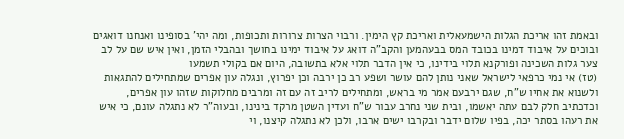ובאמת זהו אריכת הגלות הישמעאלית ואריכת קץ הימין. ורבוי הצרות צרורות ותכופות, ומה יהי' בסופינו ואנחנו דואגים ובוכים על איבוד דמינו בכובד המס בבעהמען והקב"ה דואג על איבוד ימינו בחושך ובהבלי הזמן, ואין איש שם על לב צער גלות השכינה ופורקנא תלוי בידינו, כי אין הדבר תלוי אלא בתשובה, היום אם בקולי תשמעו
(טז) אי נמי כרפאי לישראל שאני נותן להם עושר ושפע רב כן ירבה וכן יפרוץ, ונגלה עון אפרים שמתחילים להתגאות ולשנוא את אחיו ש"ח, שגם ירבעם אמר מי בראש, ומתחילים לריב זה עם זה ומרבים מחלוקות שזהו עון אפרים, וכדכתיב חלק לבם עתה יאשמו, ובית שני נחרב עבור ש"ח ועדין השטן מרקד בינינו, ובעוה"ר לא נתגלה עונם, כי איש את רעהו בסתר יכה, בפיו שלום ידבר ובקרבו ישים ארבו, ולכן לא נתגלה קיצנו, וי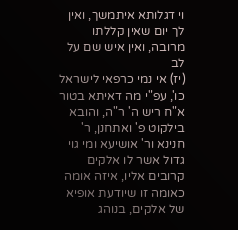וי דגלותא איתמשך, ואין לך יום שאין קללתו מרובה, ואין איש שם על לב
(יז) אי נמי כרפאי לישראל כו', עפ"י מה דאיתא בטור א"ח ריש ה' ר"ה, והובא בילקוט פ' ואתחנן, ר' חנינא ור' אושיעא ומי גוי גדול אשר לו אלקים קרובים אליו, איזה אומה כאומה זו שיודעת אופיא של אלקים, בנוהג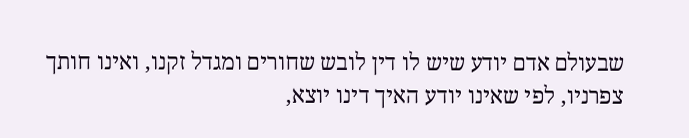שבעולם אדם יודע שיש לו דין לובש שחורים ומגדל זקנו, ואינו חותך צפרניו, לפי שאינו יודע האיך דינו יוצא,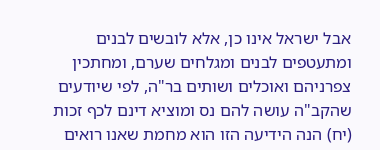אבל ישראל אינו כן, אלא לובשים לבנים ומתעטפים לבנים ומגלחים שערם, ומחתכין צפרניהם ואוכלים ושותים בר"ה, לפי שיודעים שהקב"ה עושה להם נס ומוציא דינם לכף זכות
(יח) הנה הידיעה הזו הוא מחמת שאנו רואים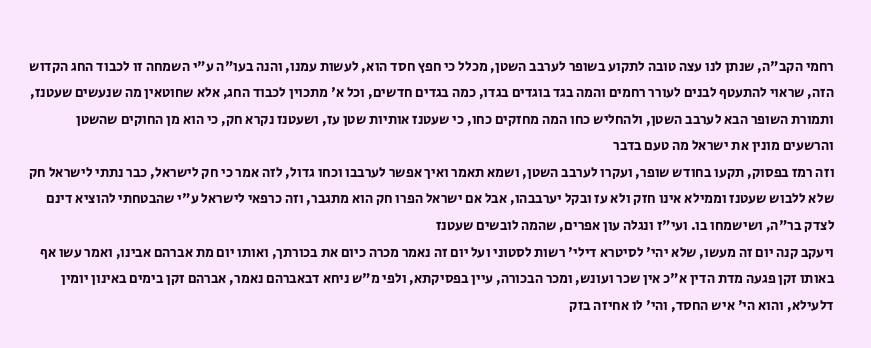רחמי הקב"ה, שנתן לנו עצה טובה לתקוע בשופר לערבב השטן, מכלל כי חפץ חסד הוא, לעשות עמנו, והנה בעו"ה ע"י השמחה זו לכבוד החג הקדוש הזה, שראוי להתעטף לבנים לעורר רחמים והמה בגד בוגדים בגדו, כמה בגדים חדשים, וכל א' מתכוין לכבוד החג, אלא שחוטאין מה שנעשים שעטנז, ותמורת השופר הבא לערבב השטן, ולהחליש כחו המה מחזקים כחו, כי שעטנז אותיות שטן עז, ושעטנז נקרא חק, כי הוא מן החוקים שהשטן והרשעים מונין את ישראל מה טעם בדבר
וזה רמז בפסוק, תקעו בחודש שופר, ועקרו לערבב השטן, ושמא תאמר ואיך אפשר לערבבו וכחו גדול, לזה אמר כי חק לישראל, כבר נתתי לישראל חק שלא ללבוש שעטנז וממילא אינו חזק ולא עז ובקל יערבבהו, אבל אם ישראל הפרו חק הוא מתגבר, וזה כרפאי לישראל ע"י שהבטחתי להוציא דינם לצדק בר"ה, ושישמחו בו. ועי"ז ונגלה עון אפרים, שהמה לובשים שעטנז
ויעקב קנה יום זה מעשו, שלא יהי' לסיטרא דילי' רשות לסטוני ועל יום זה נאמר מכרה כיום את בכורתך, ואותו יום מת אברהם אבינו, ואמר עשו אף באותו זקן פגעה מדת הדין א"כ אין שכר ועונש, ומכר הבכורה, עיין בפסיקתא, ולפי מ"ש ניחא דבאברהם נאמר, אברהם זקן בימים באינון יומין דלעילא, והוא הי' איש החסד, והי' לו אחיזה בזק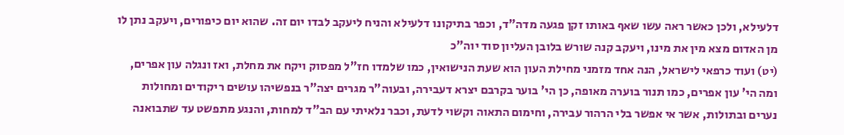דלעילא, ולכן כאשר ראה עשו שאף באותו זקן פגעה מדה"ד, וכפר בתיקונו דלעילא והניח ליעקב לבדו יום זה. שהוא יום כיפורים, ויעקב נתן לו מן האדום מצא מין את מינו, ויעקב קנה שורש בלובן העליון סוד יוה"כ
(יט) ועוד כרפאי לישראל, הנה אחד מזמני מחילת העון הוא שעת הנישואין, כמו שלמדו חז"ל מפסוק ויקח את מחלת, ואז ונגלה עון אפרים, ומה הי' עון אפרים, כמו תנור בוערה מאופה, כן הי' בוער בקרבם יצרא דעבירה, ובעוה"ר מגרים יצה"ר בנפשיהו עושים ריקודים ומחולות נערים ובתולות, אשר אי אפשר בלי הרהור עבירה, וחימום התאוה וקשוי לדעת, וכבר נלאיתי עם הב"ד למחות, והנגע מתפשט עד שתבואנה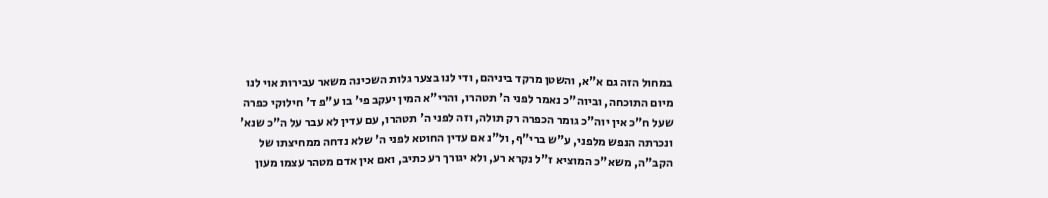במחול הזה גם א"א, והשטן מרקד ביניהם, ודי לנו בצער גלות השכינה משאר עבירות אוי לנו מיום התוכחה, וביוה"כ נאמר לפני ה' תטהרו, והרי"א המין יעקב פי' בו ע"פ ד' חילוקי כפרה שעל ח"כ אין יוה"כ גומר הכפרה רק תולה, וזה לפני ה' תטהרו, עם עדין לא עבר על ה"כ שנא' ונכרתה הנפש מלפני, ע"ש ברי"ף, ול"נ אם עדין החוטא לפני ה' שלא נדחה ממחיצתו של הקב"ה, משא"כ המוציא ז"ל נקרא רע, ולא יגורך רע כתיב, ואם אין אדם מטהר עצמו מעון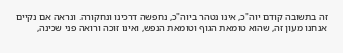זה בתשובה קודם יוה"כ, אינו נטהר ביוה"כ, נחפשה דרכינו ונחקורה. ונראה אם נקיים אנחנו מעון זה, שהוא טומאת הגוף וטומאת הנפש, ואינו זוכה ורואה פני שכינה,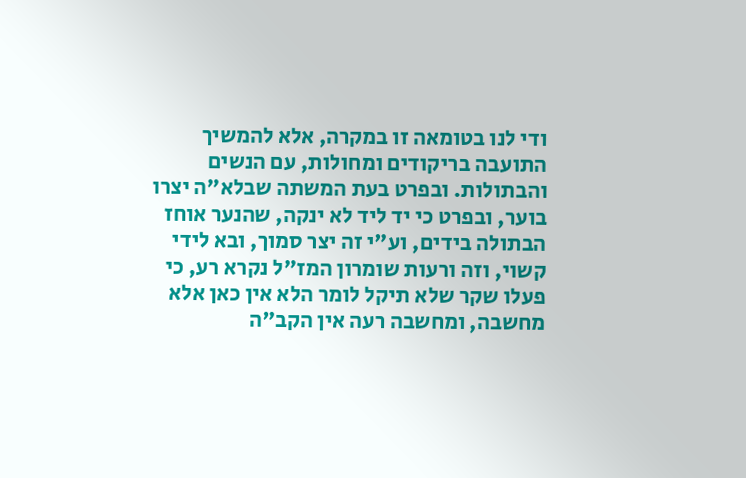ודי לנו בטומאה זו במקרה, אלא להמשיך התועבה בריקודים ומחולות, עם הנשים והבתולות. ובפרט בעת המשתה שבלא"ה יצרו בוער, ובפרט כי יד ליד לא ינקה, שהנער אוחז הבתולה בידים, וע"י זה יצר סמוך, ובא לידי קשוי, וזה ורעות שומרון המז"ל נקרא רע, כי פעלו שקר שלא תיקל לומר הלא אין כאן אלא מחשבה, ומחשבה רעה אין הקב"ה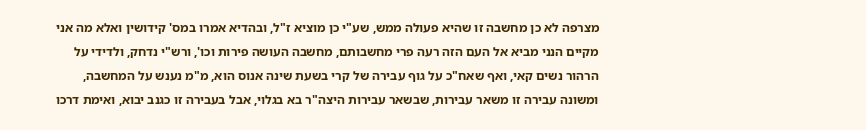מצרפה לא כן מחשבה זו שהיא פעולה ממש, שע"י כן מוציא ז"ל, ובהדיא אמרו במס' קידושין ואלא מה אני מקיים הנני מביא אל העם הזה רעה פרי מחשבותם, מחשבה העושה פירות וכו', ורש"י נדחק, ולדידי על הרהור נשים קאי, ואף שאח"כ על גוף עבירה של קרי בשעת שינה אנוס הוא, מ"מ נענש על המחשבה, ומשונה עבירה זו משאר עבירות, שבשאר עבירות היצה"ר בא בגלוי, אבל בעבירה זו כגנב יבוא, ואימת דרכו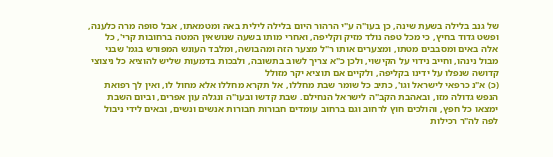של גנב בלילה בשעת שינה, כן בעו"ה ע"י הרהור היום בלילה לילית באה ומטמאתו, אבל סופה מרה כלענה, ופשט גדוד בחיץ, כי מכל טפה נולד מזיק וקליפה, ואחרי מותו בשעה שנושאין המטה ברחובות קרי', כל אלה באים ומסבבים מטתו, ומצערים אותו ר"ל מצער הזה ומהבושה, ומלבד העונש המפורש בגמ' שבני מבול נינהו, וחייב נידוי על הקישוי, ולכן כ"א צריך לשוב בתשובה, ולבכות בדמעות שליש להוציא כל ניצוצי קדושה שנפלו על ידינו בקליפה, ולקיים אם תוציא יקר מזולל
(כ) א"נ כרפאי לישראל וגו', כתיב כל שומר שבת מחללו, אל תקרא מחללו אלא מחול לו, ואין לך רפואת הנפש גדולה מזו, ובאהבת הקב"ה לישראל הנחילם. שבת קדשו ובעו"ה ונגלה עון אפרים, וביום השבת ימצאו כל חפץ, והולכים חוץ לרחוב וגם ברחוב עומדים חבורות חבורות אנשים ונשים, ובאים לידי ניבול לפה לה"ר רכילות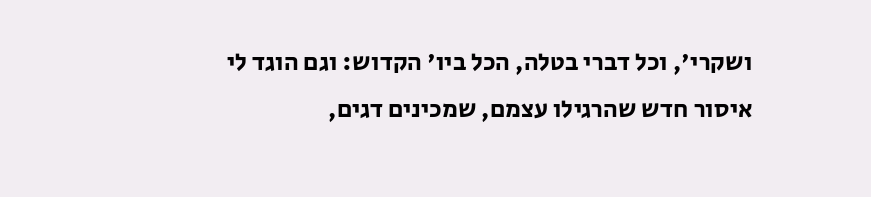ושקרי', וכל דברי בטלה, הכל ביו' הקדוש: וגם הוגד לי איסור חדש שהרגילו עצמם, שמכינים דגים,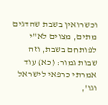וכשרואין בשבת שהדגים מתים, מצוים לא"י לפותחם בשבת, וזה שבות גמור: (כא) עוד אמרתי כרפאי לישראל וגו',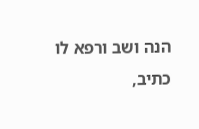הנה ושב ורפא לו כתיב,